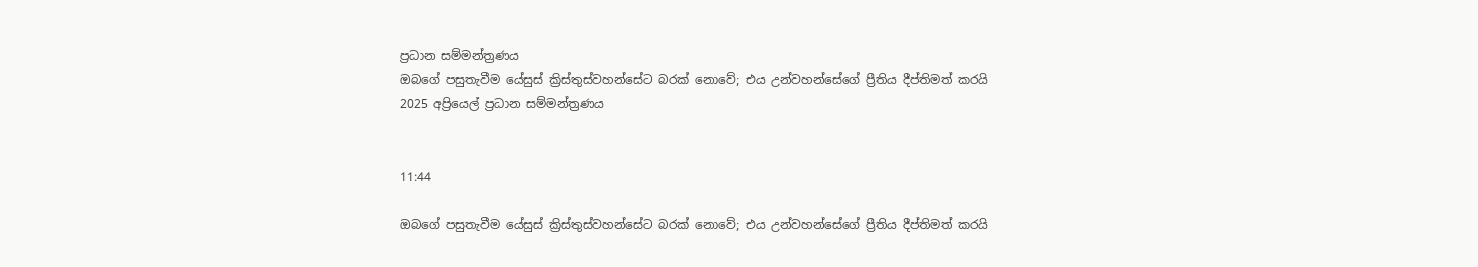ප්‍රධාන සම්මන්ත්‍රණය
ඔබගේ පසුතැවීම යේසුස් ක්‍රිස්තුස්වහන්සේට බරක් නොවේ; එය උන්වහන්සේගේ ප්‍රීතිය දීප්තිමත් කරයි
2025 අප්‍රියෙල් ප්‍රධාන සම්මන්ත්‍රණය


11:44

ඔබගේ පසුතැවීම යේසුස් ක්‍රිස්තුස්වහන්සේට බරක් නොවේ; එය උන්වහන්සේගේ ප්‍රීතිය දීප්තිමත් කරයි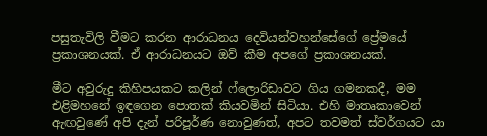පසුතැවිලි වීමට කරන ආරාධනය දෙවියන්වහන්සේගේ ප්‍රේමයේ ප්‍රකාශනයක්. ඒ ආරාධනයට ඔව් කීම අපගේ ප්‍රකාශනයක්.

මීට අවුරුදු කිහිපයකට කලින් ෆ්ලොරිඩාවට ගිය ගමනකදී, මම එළිමහනේ ඉඳගෙන පොතක් කියවමින් සිටියා. එහි මාතෘකාවෙන් ඇඟවුණේ අපි දැන් පරිපූර්ණ නොවුණත්, අපට තවමත් ස්වර්ගයට යා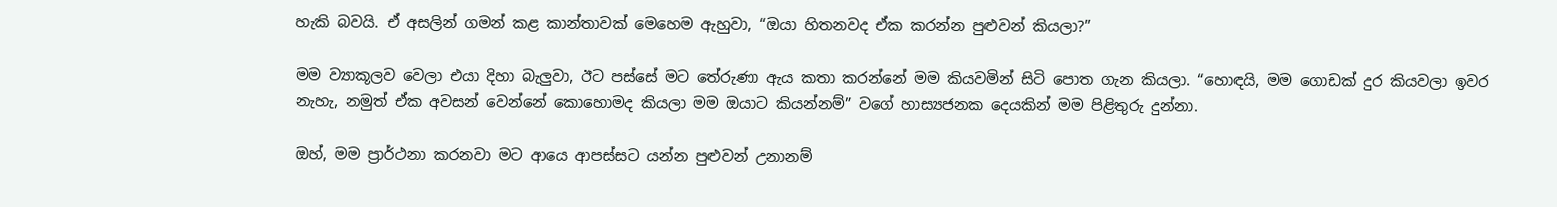හැකි බවයි. ඒ අසලින් ගමන් කළ කාන්තාවක් මෙහෙම ඇහුවා, “ඔයා හිතනවද ඒක කරන්න පුළුවන් කියලා?”

මම ව්‍යාකූලව වෙලා එයා දිහා බැලුවා, ඊට පස්සේ මට තේරුණා ඇය කතා කරන්නේ මම කියවමින් සිටි පොත ගැන කියලා. “හොඳයි, මම ගොඩක් දුර කියවලා ඉවර නැහැ, නමුත් ඒක අවසන් වෙන්නේ කොහොමද කියලා මම ඔයාට කියන්නම්” වගේ හාස්‍යජනක දෙයකින් මම පිළිතුරු දුන්නා.

ඔහ්, මම ප්‍රාර්ථනා කරනවා මට ආයෙ ආපස්සට යන්න පුළුවන් උනානම්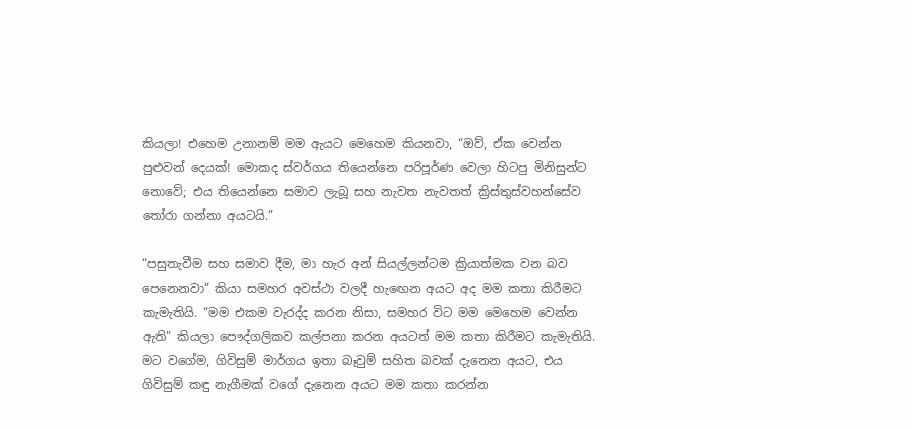කියලා! එහෙම උනානම් මම ඇයට මෙහෙම කියනවා, “ඔව්, ඒක වෙන්න පුළුවන් දෙයක්! මොකද ස්වර්ගය තියෙන්නෙ පරිපූර්ණ වෙලා හිටපු මිනිසුන්ට නොවේ; එය තියෙන්නෙ සමාව ලැබූ සහ නැවත නැවතත් ක්‍රිස්තුස්වහන්සේව තෝරා ගන්නා අයටයි.”

“පසුතැවීම සහ සමාව දීම, මා හැර අන් සියල්ලන්ටම ක්‍රියාත්මක වන බව පෙනෙනවා” කියා සමහර අවස්ථා වලදී හැඟෙන අයට අද මම කතා කිරීමට කැමැතියි. “මම එකම වැරද්ද කරන නිසා, සමහර විට මම මෙහෙම වෙන්න ඇති” කියලා පෞද්ගලිකව කල්පනා කරන අයටත් මම කතා කිරීමට කැමැතියි. මට වගේම, ගිවිසුම් මාර්ගය ඉතා බෑවුම් සහිත බවක් දැනෙන අයට, එය ගිවිසුම් කඳු නැගීමක් වගේ දැනෙන අයට මම කතා කරන්න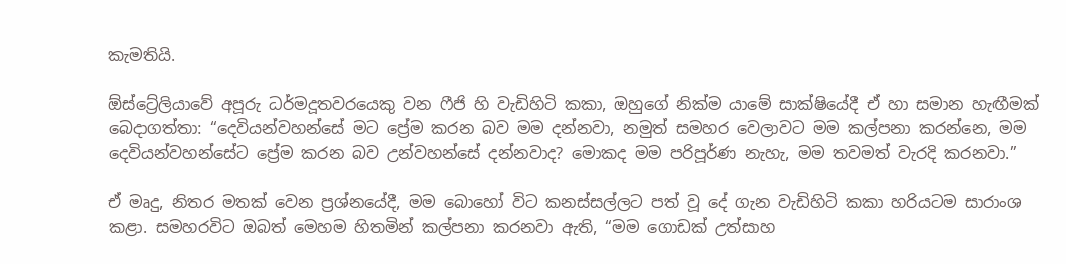කැමතියි.

ඕස්ට්‍රේලියාවේ අපූරු ධර්මදූතවරයෙකු වන ෆීජි හි වැඩිහිටි කකා, ඔහුගේ නික්ම යාමේ සාක්ෂියේදී ඒ හා සමාන හැඟීමක් බෙදාගත්තා: “දෙවියන්වහන්සේ මට ප්‍රේම කරන බව මම දන්නවා, නමුත් සමහර වෙලාවට මම කල්පනා කරන්නෙ, මම දෙවියන්වහන්සේට ප්‍රේම කරන බව උන්වහන්සේ දන්නවාද? මොකද මම පරිපූර්ණ නැහැ, මම තවමත් වැරදි කරනවා.”

ඒ මෘදු, නිතර මතක් වෙන ප්‍රශ්නයේදී, මම බොහෝ විට කනස්සල්ලට පත් වූ දේ ගැන වැඩිහිටි කකා හරියටම සාරාංශ කළා. සමහරවිට ඔබත් මෙහම හිතමින් කල්පනා කරනවා ඇති, “මම ගොඩක් උත්සාහ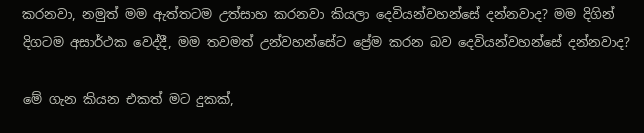කරනවා, නමුත් මම ඇත්තටම උත්සාහ කරනවා කියලා දෙවියන්වහන්සේ දන්නවාද? මම දිගින් දිගටම අසාර්ථක වෙද්දී, මම තවමත් උන්වහන්සේට ප්‍රේම කරන බව දෙවියන්වහන්සේ දන්නවාද?

මේ ගැන කියන එකත් මට දුකක්,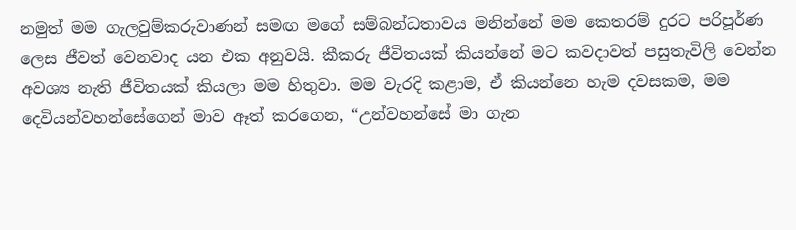නමුත් මම ගැලවුම්කරුවාණන් සමඟ මගේ සම්බන්ධතාවය මනින්නේ මම කෙතරම් දුරට පරිපූර්ණ ලෙස ජීවත් වෙනවාද යන එක අනුවයි. කීකරු ජීවිතයක් කියන්නේ මට කවදාවත් පසුතැවිලි වෙන්න අවශ්‍ය නැති ජීවිතයක් කියලා මම හිතුවා. මම වැරදි කළාම, ඒ කියන්නෙ හැම දවසකම, මම දෙවියන්වහන්සේගෙන් මාව ඈත් කරගෙන, “උන්වහන්සේ මා ගැන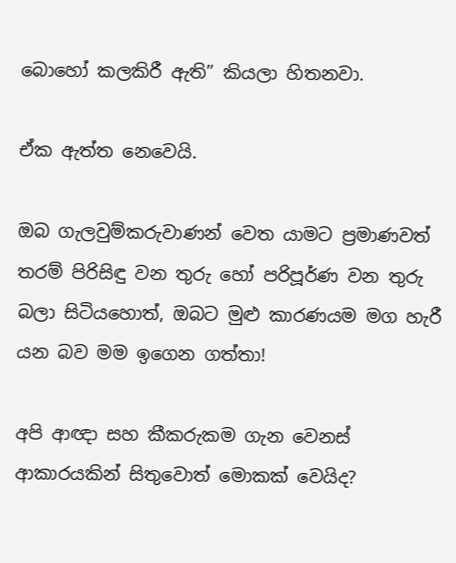බොහෝ කලකිරී ඇති” කියලා හිතනවා.

ඒක ඇත්ත නෙවෙයි.

ඔබ ගැලවුම්කරුවාණන් වෙත යාමට ප්‍රමාණවත් තරම් පිරිසිඳු වන තුරු හෝ පරිපූර්ණ වන තුරු බලා සිටියහොත්, ඔබට මුළු කාරණයම මග හැරී යන බව මම ඉගෙන ගත්තා!

අපි ආඥා සහ කීකරුකම ගැන වෙනස් ආකාරයකින් සිතුවොත් මොකක් වෙයිද?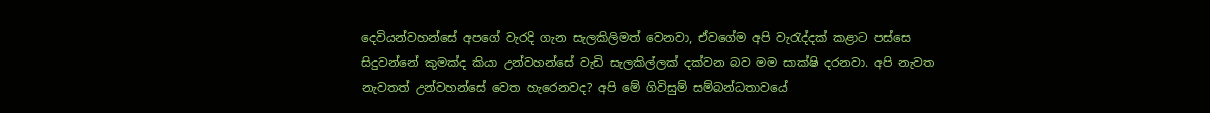දෙවියන්වහන්සේ අපගේ වැරදි ගැන සැලකිලිමත් වෙනවා, ඒවගේම අපි වැරැද්දක් කළාට පස්සෙ සිදුවන්නේ කුමක්ද කියා උන්වහන්සේ වැඩි සැලකිල්ලක් දක්වන බව මම සාක්ෂි දරනවා. අපි නැවත නැවතත් උන්වහන්සේ වෙත හැරෙනවද? අපි මේ ගිවිසුම් සම්බන්ධතාවයේ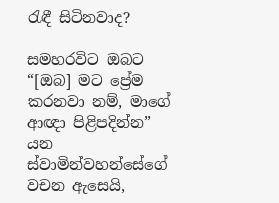රැඳී සිටිනවාද?

සමහරවිට ඔබට “[ඔබ] මට ප්‍රේම කරනවා නම්, මාගේ ආඥා පිළිපදින්න” යන ස්වාමින්වහන්සේගේ වචන ඇසෙයි,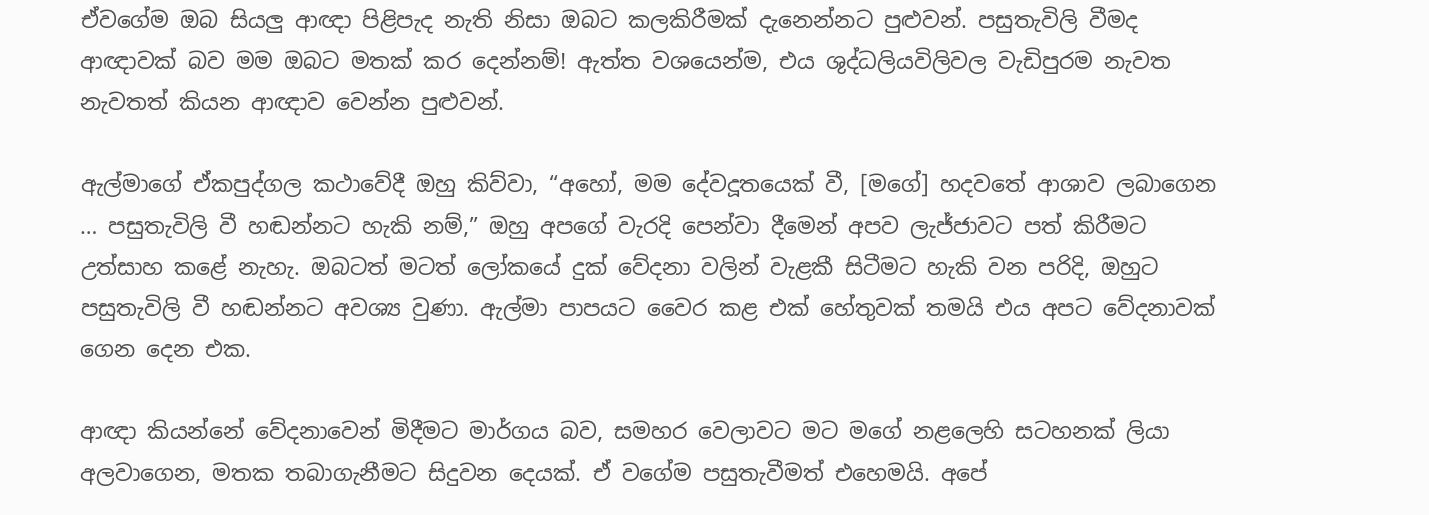ඒවගේම ඔබ සියලු ආඥා පිළිපැද නැති නිසා ඔබට කලකිරීමක් දැනෙන්නට පුළුවන්. පසුතැවිලි වීමද ආඥාවක් බව මම ඔබට මතක් කර දෙන්නම්! ඇත්ත වශයෙන්ම, එය ශුද්ධලියවිලිවල වැඩිපුරම නැවත නැවතත් කියන ආඥාව වෙන්න පුළුවන්.

ඇල්මාගේ ඒකපුද්ගල කථාවේදී ඔහු කිව්වා, “අහෝ, මම දේවදූතයෙක් වී, [මගේ] හදවතේ ආශාව ලබාගෙන … පසුතැවිලි වී හඬන්නට හැකි නම්,” ඔහු අපගේ වැරදි පෙන්වා දීමෙන් අපව ලැජ්ජාවට පත් කිරීමට උත්සාහ කළේ නැහැ. ඔබටත් මටත් ලෝකයේ දුක් වේදනා වලින් වැළකී සිටීමට හැකි වන පරිදි, ඔහුට පසුතැවිලි වී හඬන්නට අවශ්‍ය වුණා. ඇල්මා පාපයට වෛර කළ එක් හේතුවක් තමයි එය අපට වේදනාවක් ගෙන දෙන එක.

ආඥා කියන්නේ වේදනාවෙන් මිදීමට මාර්ගය බව, සමහර වෙලාවට මට මගේ නළලෙහි සටහනක් ලියා අලවාගෙන, මතක තබාගැනීමට සිදුවන දෙයක්. ඒ වගේම පසුතැවීමත් එහෙමයි. අපේ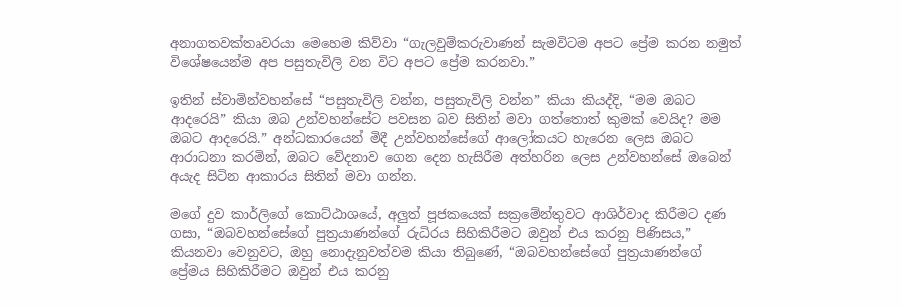අනාගතවක්තෘවරයා මෙහෙම කිව්වා “ගැලවුම්කරුවාණන් සැමවිටම අපට ප්‍රේම කරන නමුත් විශේෂයෙන්ම අප පසුතැවිලි වන විට අපට ප්‍රේම කරනවා.”

ඉතින් ස්වාමින්වහන්සේ “පසුතැවිලි වන්න, පසුතැවිලි වන්න” කියා කියද්දි, “මම ඔබට ආදරෙයි” කියා ඔබ උන්වහන්සේට පවසන බව සිතින් මවා ගත්තොත් කුමක් වෙයිද? මම ඔබට ආදරෙයි.” අන්ධකාරයෙන් මිදී උන්වහන්සේගේ ආලෝකයට හැරෙන ලෙස ඔබට ආරාධනා කරමින්, ඔබට වේදනාව ගෙන දෙන හැසිරීම අත්හරින ලෙස උන්වහන්සේ ඔබෙන් අයැද සිටින ආකාරය සිතින් මවා ගන්න.

මගේ දුව කාර්ලිගේ කොට්ඨාශයේ, අලුත් පූජකයෙක් සක්‍රමේන්තුවට ආශිර්වාද කිරීමට දණ ගසා, “ඔබවහන්සේගේ පුත්‍රයාණන්ගේ රුධිරය සිහිකිරීමට ඔවුන් එය කරනු පිණිසය,” කියනවා වෙනුවට, ඔහු නොදැනුවත්වම කියා තිබුණේ, “ඔබවහන්සේගේ පුත්‍රයාණන්ගේ ප්‍රේමය සිහිකිරීමට ඔවුන් එය කරනු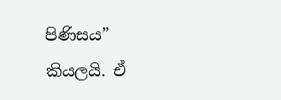පිණිසය” කියලයි. ඒ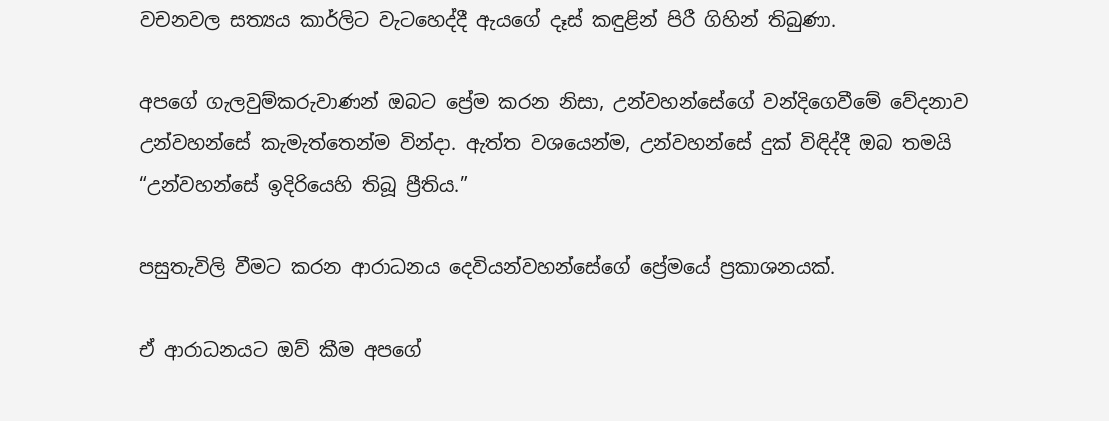වචනවල සත්‍යය කාර්ලිට වැටහෙද්දී ඇයගේ දෑස් කඳුළින් පිරී ගිහින් තිබුණා.

අපගේ ගැලවුම්කරුවාණන් ඔබට ප්‍රේම කරන නිසා, උන්වහන්සේගේ වන්දිගෙවීමේ වේදනාව උන්වහන්සේ කැමැත්තෙන්ම වින්දා. ඇත්ත වශයෙන්ම, උන්වහන්සේ දුක් විඳිද්දී ඔබ තමයි “උන්වහන්සේ ඉදිරියෙහි තිබූ ප්‍රීතිය.”

පසුතැවිලි වීමට කරන ආරාධනය දෙවියන්වහන්සේගේ ප්‍රේමයේ ප්‍රකාශනයක්.

ඒ ආරාධනයට ඔව් කීම අපගේ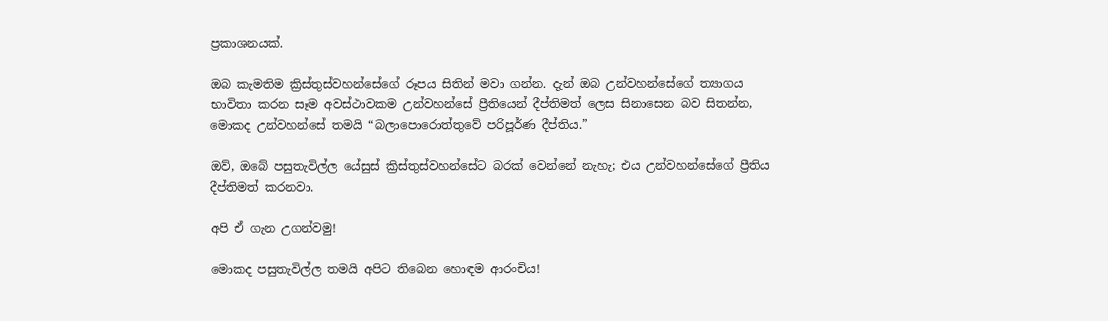ප්‍රකාශනයක්.

ඔබ කැමතිම ක්‍රිස්තුස්වහන්සේගේ රූපය සිතින් මවා ගන්න. දැන් ඔබ උන්වහන්සේගේ ත්‍යාගය භාවිතා කරන සෑම අවස්ථාවකම උන්වහන්සේ ප්‍රීතියෙන් දීප්තිමත් ලෙස සිනාසෙන බව සිතන්න, මොකද උන්වහන්සේ තමයි “බලාපොරොත්තුවේ පරිපූර්ණ දීප්තිය.”

ඔව්, ඔබේ පසුතැවිල්ල යේසුස් ක්‍රිස්තුස්වහන්සේට බරක් වෙන්නේ නැහැ; එය උන්වහන්සේගේ ප්‍රීතිය දීප්තිමත් කරනවා.

අපි ඒ ගැන උගන්වමු!

මොකද පසුතැවිල්ල තමයි අපිට තිබෙන හොඳම ආරංචිය!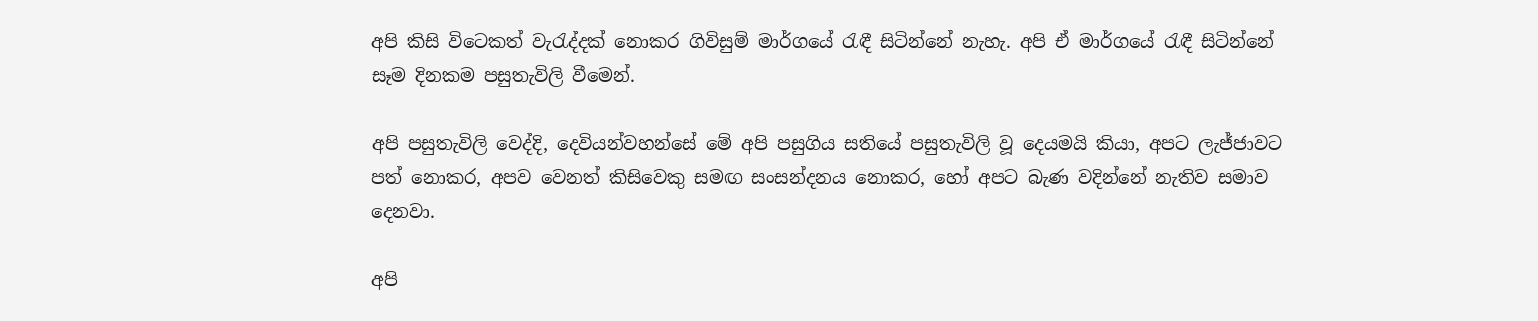අපි කිසි විටෙකත් වැරැද්දක් නොකර ගිවිසුම් මාර්ගයේ රැඳී සිටින්නේ නැහැ. අපි ඒ මාර්ගයේ රැඳී සිටින්නේ සෑම දිනකම පසුතැවිලි වීමෙන්.

අපි පසුතැවිලි වෙද්දි, දෙවියන්වහන්සේ මේ අපි පසුගිය සතියේ පසුතැවිලි වූ දෙයමයි කියා, අපට ලැජ්ජාවට පත් නොකර, අපව වෙනත් කිසිවෙකු සමඟ සංසන්දනය නොකර, හෝ අපට බැණ වදින්නේ නැතිව සමාව දෙනවා.

අපි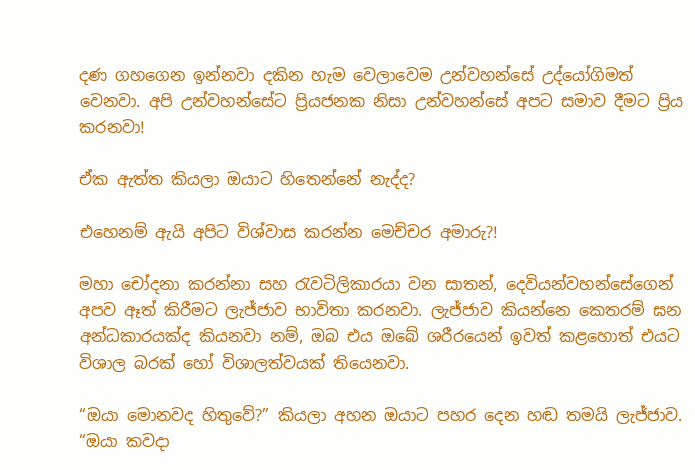දණ ගහගෙන ඉන්නවා දකින හැම වෙලාවෙම උන්වහන්සේ උද්යෝගිමත් වෙනවා. අපි උන්වහන්සේට ප්‍රියජනක නිසා උන්වහන්සේ අපට සමාව දීමට ප්‍රිය කරනවා!

ඒක ඇත්ත කියලා ඔයාට හිතෙන්නේ නැද්ද?

එහෙනම් ඇයි අපිට විශ්වාස කරන්න මෙච්චර අමාරු?!

මහා චෝදනා කරන්නා සහ රැවටිලිකාරයා වන සාතන්, දෙවියන්වහන්සේගෙන් අපව ඈත් කිරීමට ලැජ්ජාව භාවිතා කරනවා. ලැජ්ජාව කියන්නෙ කෙතරම් ඝන අන්ධකාරයක්ද කියනවා නම්, ඔබ එය ඔබේ ශරීරයෙන් ඉවත් කළහොත් එයට විශාල බරක් හෝ විශාලත්වයක් තියෙනවා.

“ඔයා මොනවද හිතුවේ?” කියලා අහන ඔයාට පහර දෙන හඬ තමයි ලැජ්ජාව. “ඔයා කවදා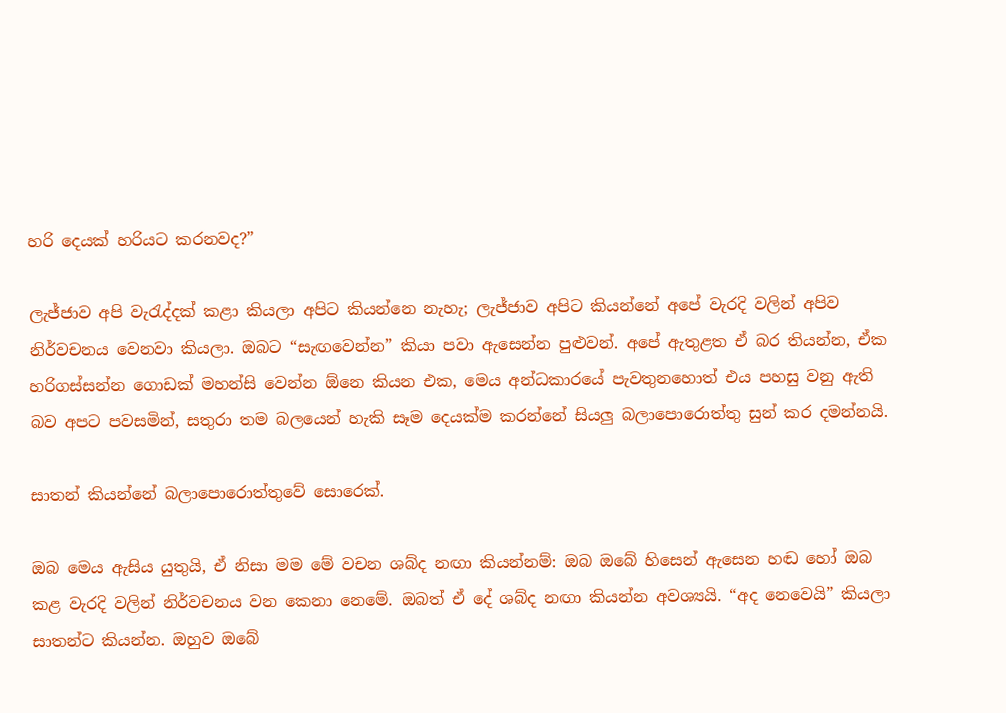හරි දෙයක් හරියට කරනවද?”

ලැජ්ජාව අපි වැරැද්දක් කළා කියලා අපිට කියන්නෙ නැහැ; ලැජ්ජාව අපිට කියන්නේ අපේ වැරදි වලින් අපිව නිර්වචනය වෙනවා කියලා. ඔබට “සැඟවෙන්න” කියා පවා ඇසෙන්න පුළුවන්. අපේ ඇතුළත ඒ බර තියන්න, ඒක හරිගස්සන්න ගොඩක් මහන්සි වෙන්න ඕනෙ කියන එක, මෙය අන්ධකාරයේ පැවතුනහොත් එය පහසු වනු ඇති බව අපට පවසමින්, සතුරා තම බලයෙන් හැකි සෑම දෙයක්ම කරන්නේ සියලු බලාපොරොත්තු සුන් කර දමන්නයි.

සාතන් කියන්නේ බලාපොරොත්තුවේ සොරෙක්.

ඔබ මෙය ඇසිය යුතුයි, ඒ නිසා මම මේ වචන ශබ්ද නඟා කියන්නම්: ඔබ ඔබේ හිසෙන් ඇසෙන හඬ හෝ ඔබ කළ වැරදි වලින් නිර්වචනය වන කෙනා නෙමේ. ඔබත් ඒ දේ ශබ්ද නඟා කියන්න අවශ්‍යයි. “අද නෙවෙයි” කියලා සාතන්ට කියන්න. ඔහුව ඔබේ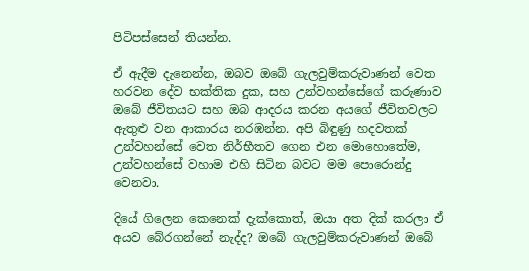පිටිපස්සෙන් තියන්න.

ඒ ඇදීම දැනෙන්න, ඔබව ඔබේ ගැලවුම්කරුවාණන් වෙත හරවන දේව භක්තික දුක, සහ උන්වහන්සේගේ කරුණාව ඔබේ ජීවිතයට සහ ඔබ ආදරය කරන අයගේ ජීවිතවලට ඇතුළු වන ආකාරය නරඹන්න. අපි බිඳුණු හදවතක් උන්වහන්සේ වෙත නිර්භීතව ගෙන එන මොහොතේම, උන්වහන්සේ වහාම එහි සිටින බවට මම පොරොන්දු වෙනවා.

දියේ ගිලෙන කෙනෙක් දැක්කොත්, ඔයා අත දික් කරලා ඒ අයව බේරගන්නේ නැද්ද? ඔබේ ගැලවුම්කරුවාණන් ඔබේ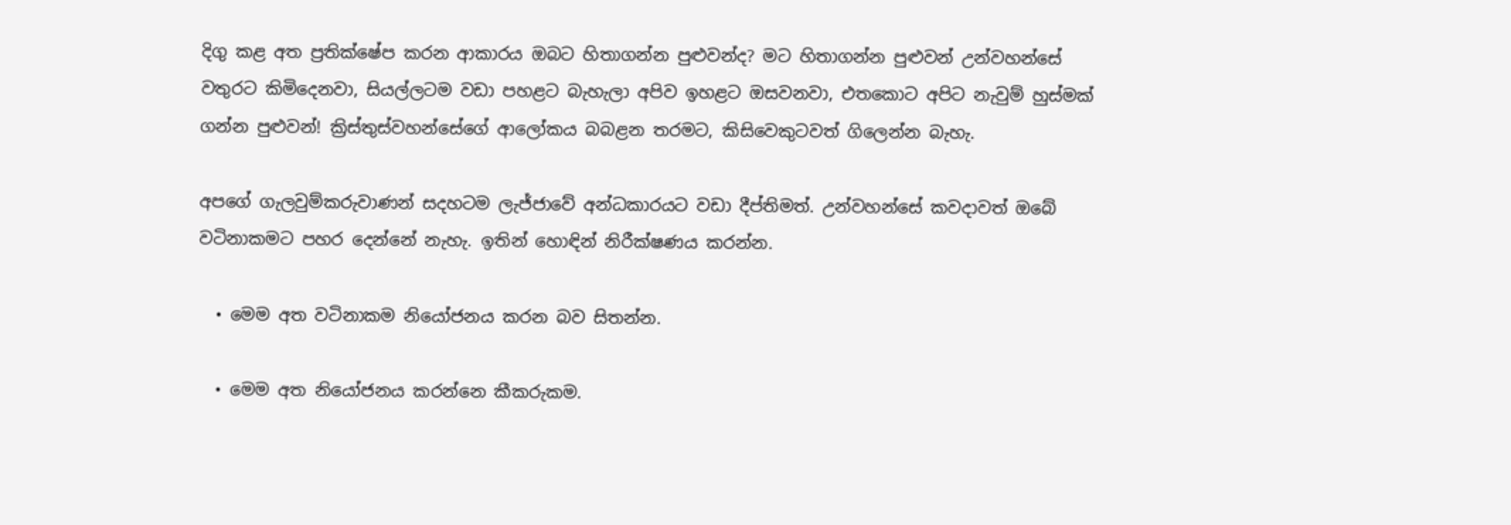දිගු කළ අත ප්‍රතික්ෂේප කරන ආකාරය ඔබට හිතාගන්න පුළුවන්ද? මට හිතාගන්න පුළුවන් උන්වහන්සේ වතුරට කිමිදෙනවා, සියල්ලටම වඩා පහළට බැහැලා අපිව ඉහළට ඔසවනවා, එතකොට අපිට නැවුම් හුස්මක් ගන්න පුළුවන්! ක්‍රිස්තුස්වහන්සේගේ ආලෝකය බබළන තරමට, කිසිවෙකුටවත් ගිලෙන්න බැහැ.

අපගේ ගැලවුම්කරුවාණන් සදහටම ලැජ්ජාවේ අන්ධකාරයට වඩා දීප්තිමත්. උන්වහන්සේ කවදාවත් ඔබේ වටිනාකමට පහර දෙන්නේ නැහැ. ඉතින් හොඳින් නිරීක්ෂණය කරන්න.

  • මෙම අත වටිනාකම නියෝජනය කරන බව සිතන්න.

  • මෙම අත නියෝජනය කරන්නෙ කීකරුකම.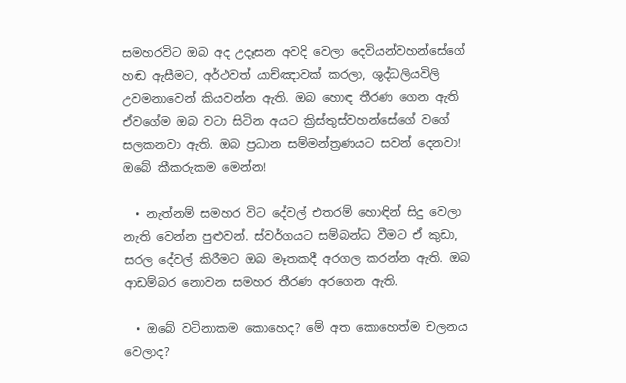සමහරවිට ඔබ අද උදෑසන අවදි වෙලා දෙවියන්වහන්සේගේ හඬ ඇසීමට, අර්ථවත් යාච්ඤාවක් කරලා, ශුද්ධලියවිලි උවමනාවෙන් කියවන්න ඇති. ඔබ හොඳ තීරණ ගෙන ඇති ඒවගේම ඔබ වටා සිටින අයට ක්‍රිස්තුස්වහන්සේගේ වගේ සලකනවා ඇති. ඔබ ප්‍රධාන සම්මන්ත්‍රණයට සවන් දෙනවා! ඔබේ කීකරුකම මෙන්න!

  • නැත්නම් සමහර විට දේවල් එතරම් හොඳින් සිදු වෙලා නැති වෙන්න පුළුවන්. ස්වර්ගයට සම්බන්ධ වීමට ඒ කුඩා, සරල දේවල් කිරීමට ඔබ මෑතකදී අරගල කරන්න ඇති. ඔබ ආඩම්බර නොවන සමහර තීරණ අරගෙන ඇති.

  • ඔබේ වටිනාකම කොහෙද? මේ අත කොහෙත්ම චලනය වෙලාද?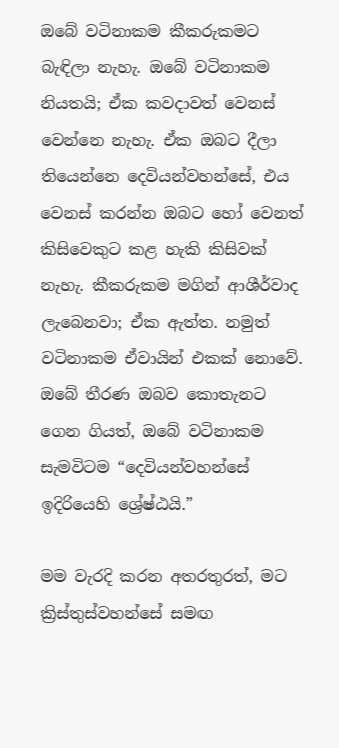ඔබේ වටිනාකම කීකරුකමට බැඳිලා නැහැ. ඔබේ වටිනාකම නියතයි; ඒක කවදාවත් වෙනස් වෙන්නෙ නැහැ. ඒක ඔබට දීලා තියෙන්නෙ දෙවියන්වහන්සේ, එය වෙනස් කරන්න ඔබට හෝ වෙනත් කිසිවෙකුට කළ හැකි කිසිවක් නැහැ. කීකරුකම මගින් ආශීර්වාද ලැබෙනවා; ඒක ඇත්ත. නමුත් වටිනාකම ඒවායින් එකක් නොවේ. ඔබේ තීරණ ඔබව කොතැනට ගෙන ගියත්, ඔබේ වටිනාකම සැමවිටම “දෙවියන්වහන්සේ ඉදිරියෙහි ශ්‍රේෂ්ඨයි.”

මම වැරදි කරන අතරතුරත්, මට ක්‍රිස්තුස්වහන්සේ සමඟ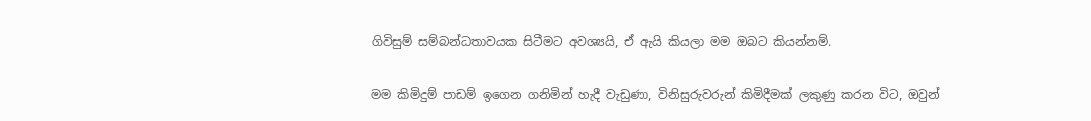ගිවිසුම් සම්බන්ධතාවයක සිටීමට අවශ්‍යයි, ඒ ඇයි කියලා මම ඔබට කියන්නම්.

මම කිමිදුම් පාඩම් ඉගෙන ගනිමින් හැදී වැඩුණා, විනිසුරුවරුන් කිමිදීමක් ලකුණු කරන විට, ඔවුන්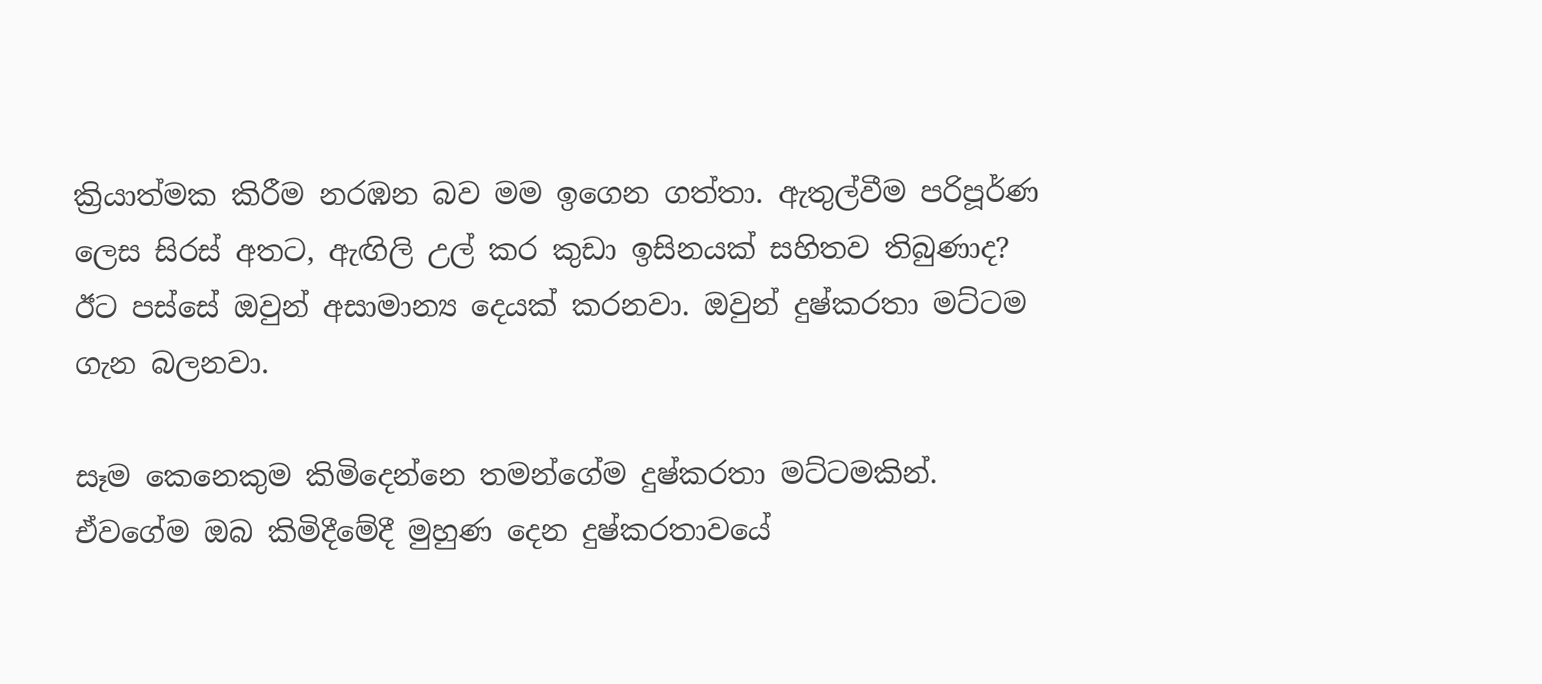ක්‍රියාත්මක කිරීම නරඹන බව මම ඉගෙන ගත්තා. ඇතුල්වීම පරිපූර්ණ ලෙස සිරස් අතට, ඇඟිලි උල් කර කුඩා ඉසිනයක් සහිතව තිබුණාද? ඊට පස්සේ ඔවුන් අසාමාන්‍ය දෙයක් කරනවා. ඔවුන් දුෂ්කරතා මට්ටම ගැන බලනවා.

සෑම කෙනෙකුම කිමිදෙන්නෙ තමන්ගේම දුෂ්කරතා මට්ටමකින්. ඒවගේම ඔබ කිමිදීමේදී මුහුණ දෙන දුෂ්කරතාවයේ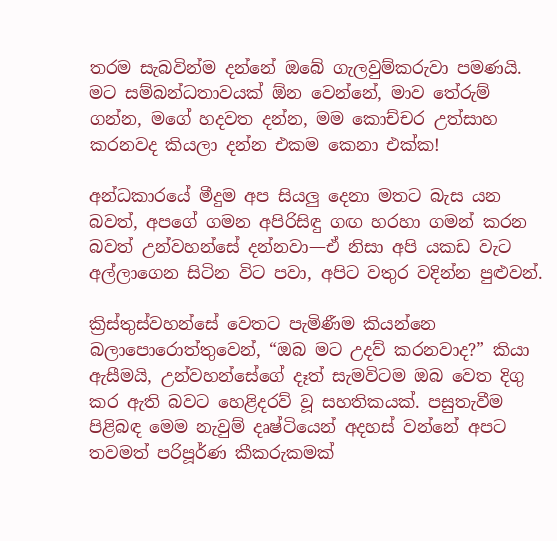තරම සැබවින්ම දන්නේ ඔබේ ගැලවුම්කරුවා පමණයි. මට සම්බන්ධතාවයක් ඕන වෙන්නේ, මාව තේරුම් ගන්න, මගේ හදවත දන්න, මම කොච්චර උත්සාහ කරනවද කියලා දන්න එකම කෙනා එක්ක!

අන්ධකාරයේ මීදුම අප සියලු දෙනා මතට බැස යන බවත්, අපගේ ගමන අපිරිසිඳු ගඟ හරහා ගමන් කරන බවත් උන්වහන්සේ දන්නවා—ඒ නිසා අපි යකඩ වැට අල්ලාගෙන සිටින විට පවා, අපිට වතුර වදින්න පුළුවන්.

ක්‍රිස්තුස්වහන්සේ වෙතට පැමිණීම කියන්නෙ බලාපොරොත්තුවෙන්, “ඔබ මට උදව් කරනවාද?” කියා ඇසීමයි, උන්වහන්සේගේ දෑත් සැමවිටම ඔබ වෙත දිගු කර ඇති බවට හෙළිදරව් වූ සහතිකයක්. පසුතැවීම පිළිබඳ මෙම නැවුම් දෘෂ්ටියෙන් අදහස් වන්නේ අපට තවමත් පරිපූර්ණ කීකරුකමක්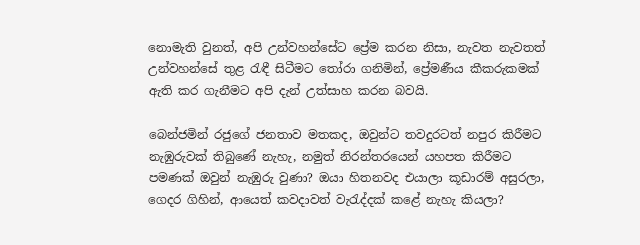නොමැති වුනත්, අපි උන්වහන්සේට ප්‍රේම කරන නිසා, නැවත නැවතත් උන්වහන්සේ තුළ රැඳී සිටීමට තෝරා ගනිමින්, ප්‍රේමණීය කීකරුකමක් ඇති කර ගැනීමට අපි දැන් උත්සාහ කරන බවයි.

බෙන්ජමින් රජුගේ ජනතාව මතකද, ඔවුන්ට තවදුරටත් නපුර කිරීමට නැඹුරුවක් තිබුණේ නැහැ, නමුත් නිරන්තරයෙන් යහපත කිරීමට පමණක් ඔවුන් නැඹුරු වුණා? ඔයා හිතනවද එයාලා කූඩාරම් අසුරලා, ගෙදර ගිහින්, ආයෙත් කවදාවත් වැරැද්දක් කළේ නැහැ කියලා?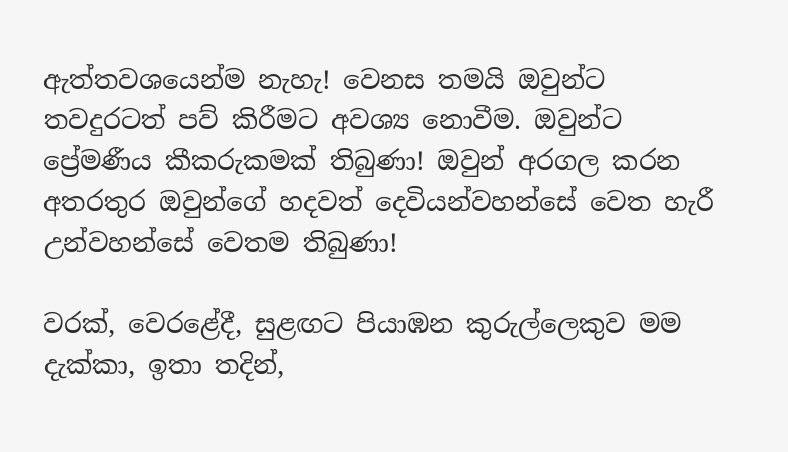ඇත්තවශයෙන්ම නැහැ! වෙනස තමයි ඔවුන්ට තවදුරටත් පව් කිරීමට අවශ්‍ය නොවීම. ඔවුන්ට ප්‍රේමණීය කීකරුකමක් තිබුණා! ඔවුන් අරගල කරන අතරතුර ඔවුන්ගේ හදවත් දෙවියන්වහන්සේ වෙත හැරී උන්වහන්සේ වෙතම තිබුණා!

වරක්, වෙරළේදී, සුළඟට පියාඹන කුරුල්ලෙකුව මම දැක්කා, ඉතා තදින්,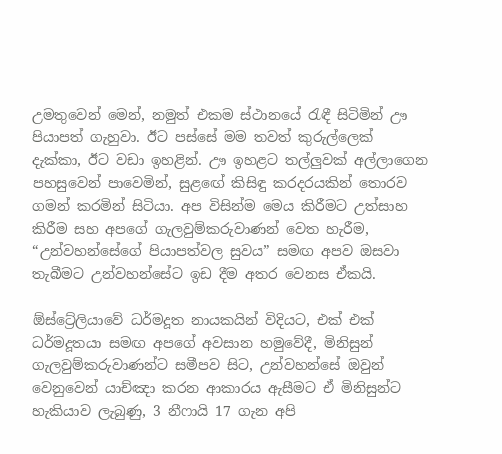උමතුවෙන් මෙන්, නමුත් එකම ස්ථානයේ රැඳී සිටිමින් ඌ පියාපත් ගැහුවා. ඊට පස්සේ මම තවත් කුරුල්ලෙක් දැක්කා, ඊට වඩා ඉහළින්. ඌ ඉහළට තල්ලුවක් අල්ලාගෙන පහසුවෙන් පාවෙමින්, සුළඟේ කිසිඳු කරදරයකින් තොරව ගමන් කරමින් සිටියා. අප විසින්ම මෙය කිරීමට උත්සාහ කිරීම සහ අපගේ ගැලවුම්කරුවාණන් වෙත හැරීම, “උන්වහන්සේගේ පියාපත්වල සුවය” සමඟ අපව ඔසවා තැබීමට උන්වහන්සේට ඉඩ දීම අතර වෙනස ඒකයි.

ඕස්ට්‍රේලියාවේ ධර්මදූත නායකයින් විදියට, එක් එක් ධර්මදූතයා සමඟ අපගේ අවසාන හමුවේදී, මිනිසුන් ගැලවුම්කරුවාණන්ට සමීපව සිට, උන්වහන්සේ ඔවුන් වෙනුවෙන් යාච්ඤා කරන ආකාරය ඇසීමට ඒ මිනිසුන්ට හැකියාව ලැබුණු, 3 නීෆායි 17 ගැන අපි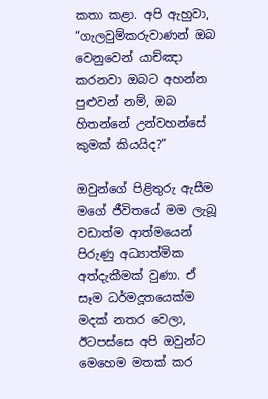කතා කළා. අපි ඇහුවා, “ගැලවුම්කරුවාණන් ඔබ වෙනුවෙන් යාච්ඤා කරනවා ඔබට අහන්න පුළුවන් නම්, ඔබ හිතන්නේ උන්වහන්සේ කුමක් කියයිද?”

ඔවුන්ගේ පිළිතුරු ඇසීම මගේ ජීවිතයේ මම ලැබූ වඩාත්ම ආත්මයෙන් පිරුණු අධ්‍යාත්මික අත්දැකීමක් වුණා. ඒ සෑම ධර්මදූතයෙක්ම මදක් නතර වෙලා, ඊටපස්සෙ අපි ඔවුන්ට මෙහෙම මතක් කර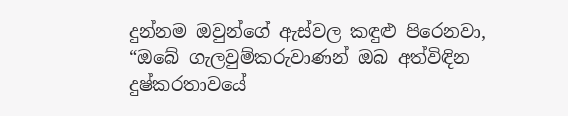දුන්නම ඔවුන්ගේ ඇස්වල කඳුළු පිරෙනවා, “ඔබේ ගැලවුම්කරුවාණන් ඔබ අත්විඳින දුෂ්කරතාවයේ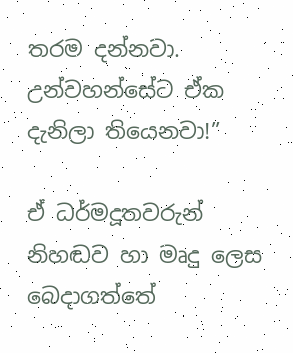තරම දන්නවා. උන්වහන්සේට ඒක දැනිලා තියෙනවා!”

ඒ ධර්මදූතවරුන් නිහඬව හා මෘදු ලෙස බෙදාගත්තේ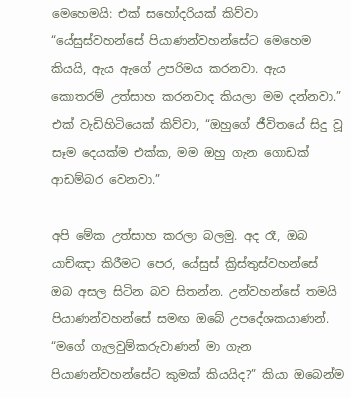මෙහෙමයි: එක් සහෝදරියක් කිව්වා “යේසුස්වහන්සේ පියාණන්වහන්සේට මෙහෙම කියයි, ඇය ඇගේ උපරිමය කරනවා. ඇය කොතරම් උත්සාහ කරනවාද කියලා මම දන්නවා.” එක් වැඩිහිටියෙක් කිව්වා, “ඔහුගේ ජීවිතයේ සිදු වූ සෑම දෙයක්ම එක්ක, මම ඔහු ගැන ගොඩක් ආඩම්බර වෙනවා.”

අපි මේක උත්සාහ කරලා බලමු. අද රෑ, ඔබ යාච්ඤා කිරීමට පෙර, යේසුස් ක්‍රිස්තුස්වහන්සේ ඔබ අසල සිටින බව සිතන්න. උන්වහන්සේ තමයි පියාණන්වහන්සේ සමඟ ඔබේ උපදේශකයාණන්. “මගේ ගැලවුම්කරුවාණන් මා ගැන පියාණන්වහන්සේට කුමක් කියයිද?” කියා ඔබෙන්ම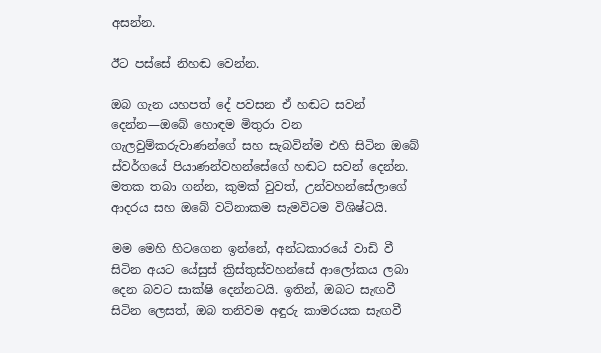අසන්න.

ඊට පස්සේ නිහඬ වෙන්න.

ඔබ ගැන යහපත් දේ පවසන ඒ හඬට සවන් දෙන්න—ඔබේ හොඳම මිතුරා වන ගැලවුම්කරුවාණන්ගේ සහ සැබවින්ම එහි සිටින ඔබේ ස්වර්ගයේ පියාණන්වහන්සේගේ හඬට සවන් දෙන්න. මතක තබා ගන්න, කුමක් වුවත්, උන්වහන්සේලාගේ ආදරය සහ ඔබේ වටිනාකම සැමවිටම විශිෂ්ටයි.

මම මෙහි හිටගෙන ඉන්නේ, අන්ධකාරයේ වාඩි වී සිටින අයට යේසුස් ක්‍රිස්තුස්වහන්සේ ආලෝකය ලබා දෙන බවට සාක්ෂි දෙන්නටයි. ඉතින්, ඔබට සැඟවී සිටින ලෙසත්, ඔබ තනිවම අඳුරු කාමරයක සැඟවී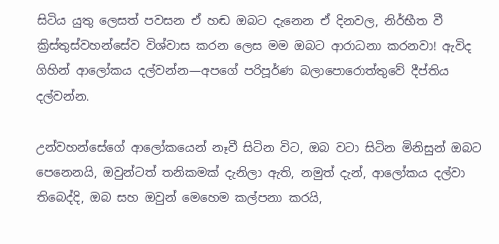සිටිය යුතු ලෙසත් පවසන ඒ හඬ ඔබට දැනෙන ඒ දිනවල, නිර්භීත වී ක්‍රිස්තුස්වහන්සේව විශ්වාස කරන ලෙස මම ඔබට ආරාධනා කරනවා! ඇවිද ගිහින් ආලෝකය දල්වන්න—අපගේ පරිපූර්ණ බලාපොරොත්තුවේ දීප්තිය දල්වන්න.

උන්වහන්සේගේ ආලෝකයෙන් නෑවී සිටින විට, ඔබ වටා සිටින මිනිසුන් ඔබට පෙනෙනයි, ඔවුන්ටත් තනිකමක් දැනිලා ඇති, නමුත් දැන්, ආලෝකය දල්වා තිබෙද්දි, ඔබ සහ ඔවුන් මෙහෙම කල්පනා කරයි,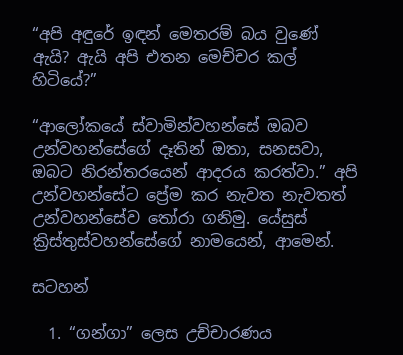“අපි අඳුරේ ඉඳන් මෙතරම් බය වුණේ ඇයි? ඇයි අපි එතන මෙච්චර කල් හිටියේ?”

“ආලෝකයේ ස්වාමින්වහන්සේ ඔබව උන්වහන්සේගේ දෑතින් ඔතා, සනසවා, ඔබට නිරන්තරයෙන් ආදරය කරත්වා.” අපි උන්වහන්සේට ප්‍රේම කර නැවත නැවතත් උන්වහන්සේව තෝරා ගනිමු. යේසුස් ක්‍රිස්තුස්වහන්සේගේ නාමයෙන්, ආමෙන්.

සටහන්

  1. “ගන්ගා” ලෙස උච්චාරණය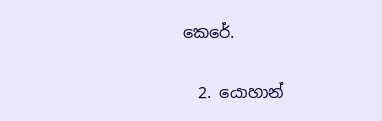කෙරේ.

  2. යොහාන්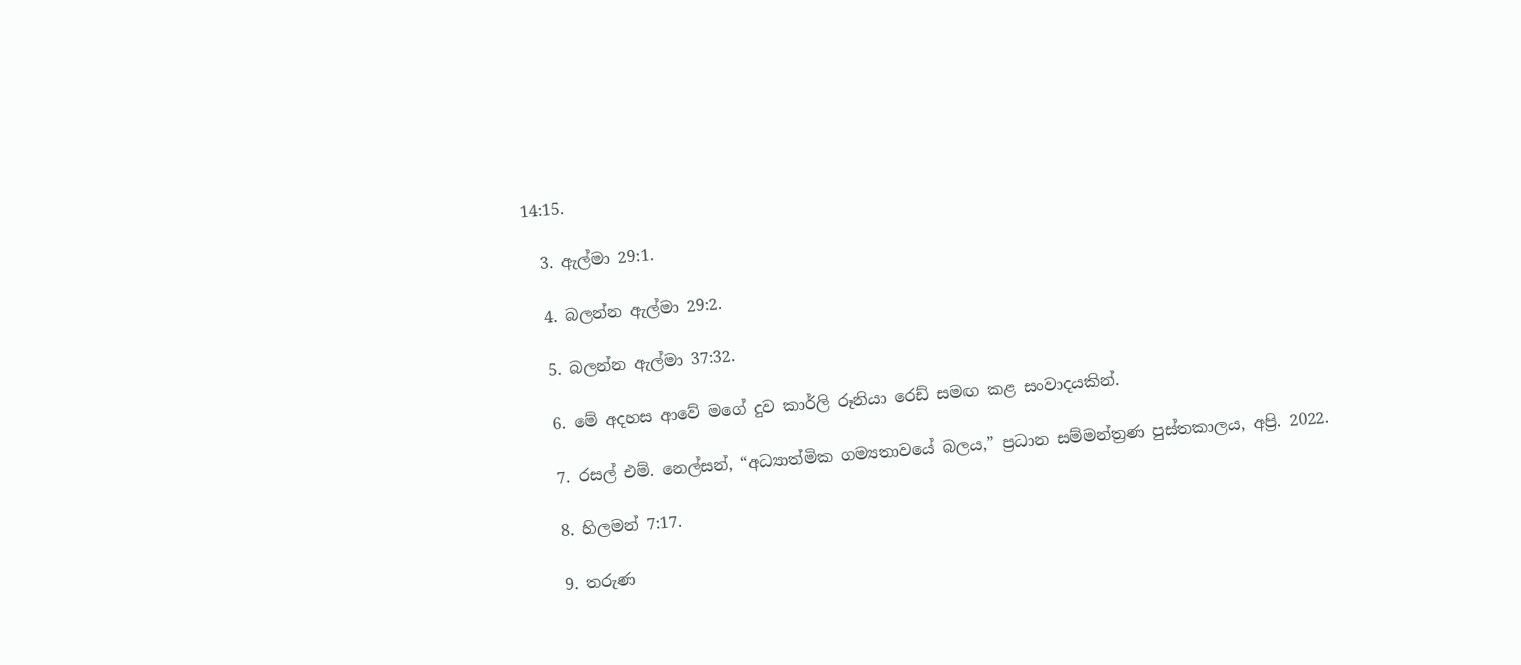14:15.

  3. ඇල්මා 29:1.

  4. බලන්න ඇල්මා 29:2.

  5. බලන්න ඇල්මා 37:32.

  6. මේ අදහස ආවේ මගේ දුව කාර්ලි රූනියා රෙඩ් සමඟ කළ සංවාදයකින්.

  7. රසල් එම්. නෙල්සන්, “අධ්‍යාත්මික ගම්‍යතාවයේ බලය,” ප්‍රධාන සම්මන්ත්‍රණ පුස්තකාලය, අප්‍රි. 2022.

  8. හිලමන් 7:17.

  9. තරුණ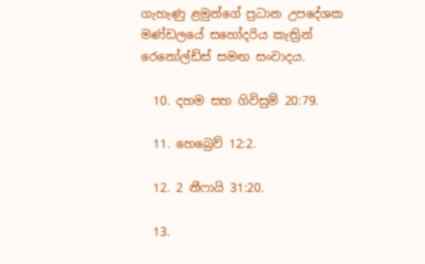ගැහැණු ළමුන්ගේ ප්‍රධාන උපදේශක මණ්ඩලයේ සහෝදරිය කැත්‍රින් රෙනෝල්ඩ්ස් සමඟ සංවාදය.

  10. දහම සහ ගිවිසුම් 20:79.

  11. හෙබ්‍රෙව් 12:2.

  12. 2 නීෆායි 31:20.

  13.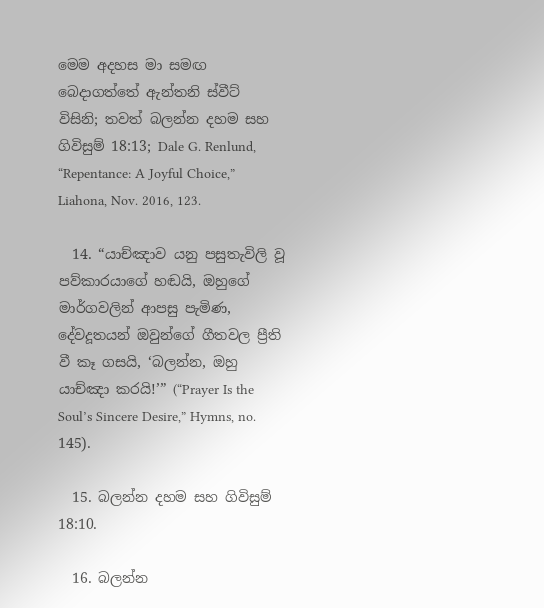මෙම අදහස මා සමඟ බෙදාගත්තේ ඇන්තනි ස්වීට් විසිනි; තවත් බලන්න දහම සහ ගිවිසුම් 18:13; Dale G. Renlund, “Repentance: A Joyful Choice,” Liahona, Nov. 2016, 123.

  14. “යාච්ඤාව යනු පසුතැවිලි වූ පව්කාරයාගේ හඬයි, ඔහුගේ මාර්ගවලින් ආපසු පැමිණ, දේවදූතයන් ඔවුන්ගේ ගීතවල ප්‍රීති වී කෑ ගසයි, ‘බලන්න, ඔහු යාච්ඤා කරයි!’” (“Prayer Is the Soul’s Sincere Desire,” Hymns, no. 145).

  15. බලන්න දහම සහ ගිවිසුම් 18:10.

  16. බලන්න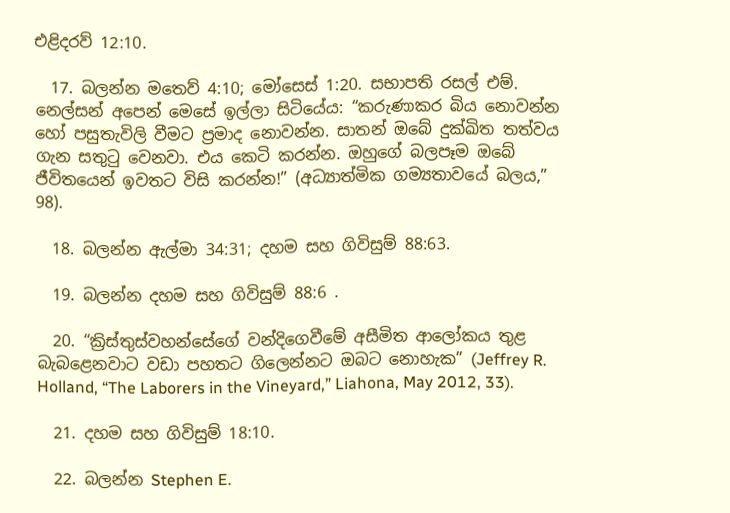එළිදරව් 12:10.

  17. බලන්න මතෙව් 4:10; මෝසෙස් 1:20. සභාපති රසල් එම්. නෙල්සන් අපෙන් මෙසේ ඉල්ලා සිටියේය: “කරුණාකර බිය නොවන්න හෝ පසුතැවිලි වීමට ප්‍රමාද නොවන්න. සාතන් ඔබේ දුක්ඛිත තත්වය ගැන සතුටු වෙනවා. එය කෙටි කරන්න. ඔහුගේ බලපෑම ඔබේ ජීවිතයෙන් ඉවතට විසි කරන්න!” (අධ්‍යාත්මික ගම්‍යතාවයේ බලය,” 98).

  18. බලන්න ඇල්මා 34:31; දහම සහ ගිවිසුම් 88:63.

  19. බලන්න දහම සහ ගිවිසුම් 88:6 .

  20. “ක්‍රිස්තුස්වහන්සේගේ වන්දිගෙවීමේ අසීමිත ආලෝකය තුළ බැබළෙනවාට වඩා පහතට ගිලෙන්නට ඔබට නොහැක” (Jeffrey R. Holland, “The Laborers in the Vineyard,” Liahona, May 2012, 33).

  21. දහම සහ ගිවිසුම් 18:10.

  22. බලන්න Stephen E.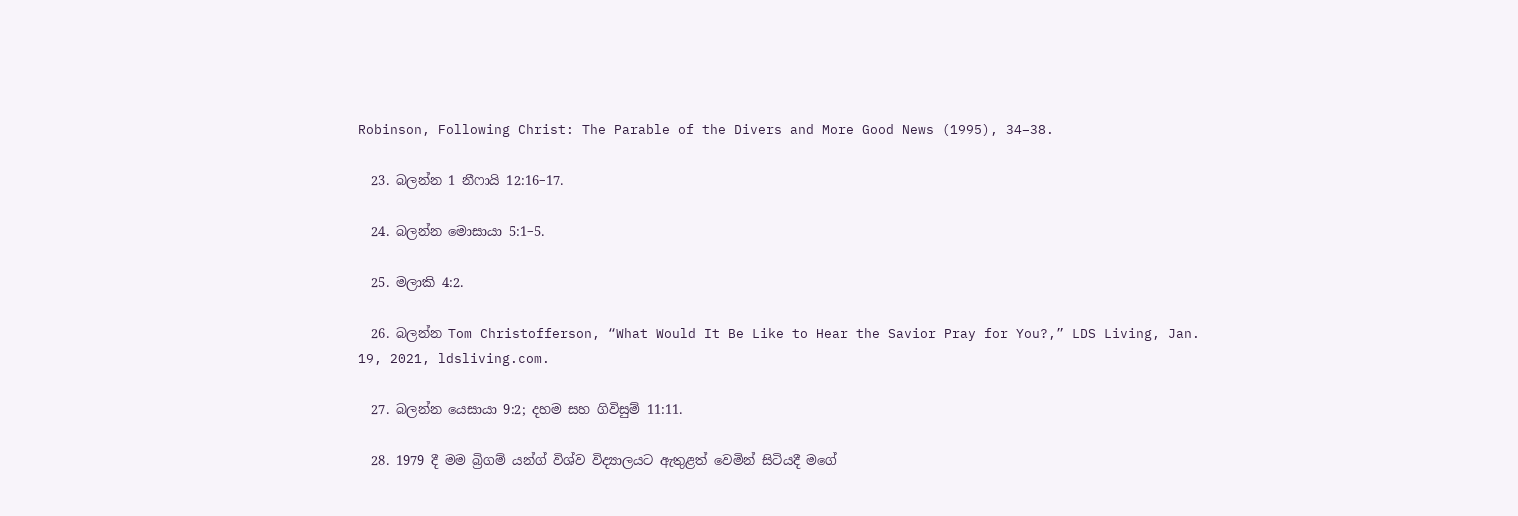Robinson, Following Christ: The Parable of the Divers and More Good News (1995), 34–38.

  23. බලන්න 1 නීෆායි 12:16–17.

  24. බලන්න මොසායා 5:1–5.

  25. මලාකි 4:2.

  26. බලන්න Tom Christofferson, “What Would It Be Like to Hear the Savior Pray for You?,” LDS Living, Jan. 19, 2021, ldsliving.com.

  27. බලන්න යෙසායා 9:2; දහම සහ ගිවිසුම් 11:11.

  28. 1979 දී මම බ්‍රිගම් යන්ග් විශ්ව විද්‍යාලයට ඇතුළත් වෙමින් සිටියදී මගේ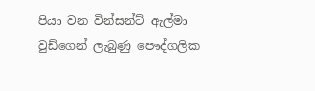පියා වන වින්සන්ට් ඇල්මා වුඩ්ගෙන් ලැබුණු පෞද්ගලික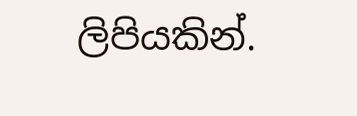ලිපියකින්.